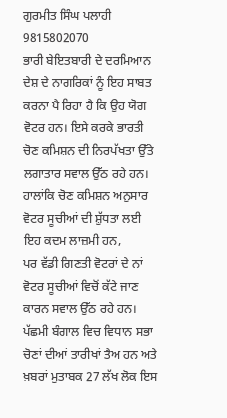ਗੁਰਮੀਤ ਸਿੰਘ ਪਲਾਹੀ
9815802070
ਭਾਰੀ ਬੇਇਤਬਾਰੀ ਦੇ ਦਰਮਿਆਨ ਦੇਸ਼ ਦੇ ਨਾਗਰਿਕਾਂ ਨੂੰ ਇਹ ਸਾਬਤ ਕਰਨਾ ਪੈ ਰਿਹਾ ਹੈ ਕਿ ਉਹ ਯੋਗ ਵੋਟਰ ਹਨ। ਇਸੇ ਕਰਕੇ ਭਾਰਤੀ ਚੋਣ ਕਮਿਸ਼ਨ ਦੀ ਨਿਰਪੱਖਤਾ ਉੱਤੇ ਲਗਾਤਾਰ ਸਵਾਲ ਉੱਠ ਰਹੇ ਹਨ।
ਹਾਲਾਂਕਿ ਚੋਣ ਕਮਿਸ਼ਨ ਅਨੁਸਾਰ ਵੋਟਰ ਸੂਚੀਆਂ ਦੀ ਸ਼ੁੱਧਤਾ ਲਈ ਇਹ ਕਦਮ ਲਾਜ਼ਮੀ ਹਨ,
ਪਰ ਵੱਡੀ ਗਿਣਤੀ ਵੋਟਰਾਂ ਦੇ ਨਾਂ ਵੋਟਰ ਸੂਚੀਆਂ ਵਿਚੋਂ ਕੱਟੇ ਜਾਣ ਕਾਰਨ ਸਵਾਲ ਉੱਠ ਰਹੇ ਹਨ। ਪੱਛਮੀ ਬੰਗਾਲ ਵਿਚ ਵਿਧਾਨ ਸਭਾ ਚੋਣਾਂ ਦੀਆਂ ਤਾਰੀਖਾਂ ਤੈਅ ਹਨ ਅਤੇ ਖ਼ਬਰਾਂ ਮੁਤਾਬਕ 27 ਲੱਖ ਲੋਕ ਇਸ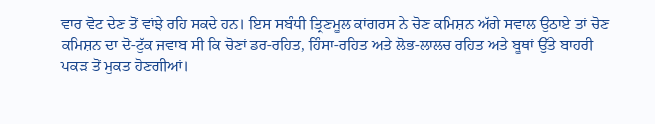ਵਾਰ ਵੋਟ ਦੇਣ ਤੋਂ ਵਾਂਝੇ ਰਹਿ ਸਕਦੇ ਹਨ। ਇਸ ਸਬੰਧੀ ਤ੍ਰਿਣਮੂਲ ਕਾਂਗਰਸ ਨੇ ਚੋਣ ਕਮਿਸ਼ਨ ਅੱਗੇ ਸਵਾਲ ਉਠਾਏ ਤਾਂ ਚੋਣ ਕਮਿਸ਼ਨ ਦਾ ਦੋ-ਟੁੱਕ ਜਵਾਬ ਸੀ ਕਿ ਚੋਣਾਂ ਡਰ-ਰਹਿਤ, ਹਿੰਸਾ-ਰਹਿਤ ਅਤੇ ਲੋਭ-ਲਾਲਚ ਰਹਿਤ ਅਤੇ ਬੂਥਾਂ ਉੱਤੇ ਬਾਹਰੀ ਪਕੜ ਤੋਂ ਮੁਕਤ ਹੋਣਗੀਆਂ।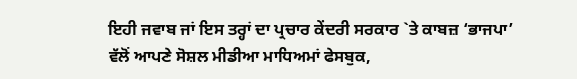ਇਹੀ ਜਵਾਬ ਜਾਂ ਇਸ ਤਰ੍ਹਾਂ ਦਾ ਪ੍ਰਚਾਰ ਕੇਂਦਰੀ ਸਰਕਾਰ `ਤੇ ਕਾਬਜ਼ ‘ਭਾਜਪਾ’ ਵੱਲੋਂ ਆਪਣੇ ਸੋਸ਼ਲ ਮੀਡੀਆ ਮਾਧਿਅਮਾਂ ਫੇਸਬੁਕ,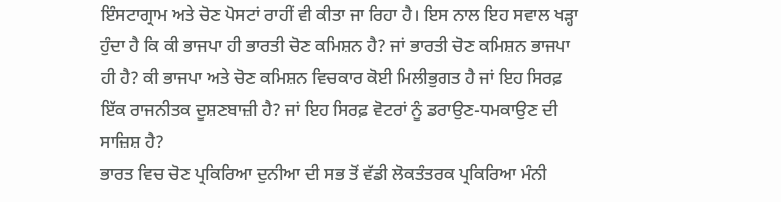ਇੰਸਟਾਗ੍ਰਾਮ ਅਤੇ ਚੋਣ ਪੋਸਟਾਂ ਰਾਹੀਂ ਵੀ ਕੀਤਾ ਜਾ ਰਿਹਾ ਹੈ। ਇਸ ਨਾਲ ਇਹ ਸਵਾਲ ਖੜ੍ਹਾ ਹੁੰਦਾ ਹੈ ਕਿ ਕੀ ਭਾਜਪਾ ਹੀ ਭਾਰਤੀ ਚੋਣ ਕਮਿਸ਼ਨ ਹੈ? ਜਾਂ ਭਾਰਤੀ ਚੋਣ ਕਮਿਸ਼ਨ ਭਾਜਪਾ ਹੀ ਹੈ? ਕੀ ਭਾਜਪਾ ਅਤੇ ਚੋਣ ਕਮਿਸ਼ਨ ਵਿਚਕਾਰ ਕੋਈ ਮਿਲੀਭੁਗਤ ਹੈ ਜਾਂ ਇਹ ਸਿਰਫ਼ ਇੱਕ ਰਾਜਨੀਤਕ ਦੂਸ਼ਣਬਾਜ਼ੀ ਹੈ? ਜਾਂ ਇਹ ਸਿਰਫ਼ ਵੋਟਰਾਂ ਨੂੰ ਡਰਾਉਣ-ਧਮਕਾਉਣ ਦੀ ਸਾਜ਼ਿਸ਼ ਹੈ?
ਭਾਰਤ ਵਿਚ ਚੋਣ ਪ੍ਰਕਿਰਿਆ ਦੁਨੀਆ ਦੀ ਸਭ ਤੋਂ ਵੱਡੀ ਲੋਕਤੰਤਰਕ ਪ੍ਰਕਿਰਿਆ ਮੰਨੀ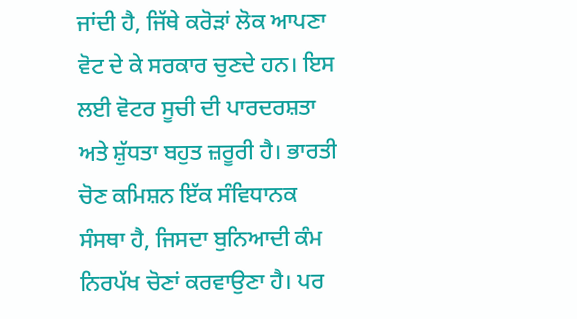ਜਾਂਦੀ ਹੈ, ਜਿੱਥੇ ਕਰੋੜਾਂ ਲੋਕ ਆਪਣਾ ਵੋਟ ਦੇ ਕੇ ਸਰਕਾਰ ਚੁਣਦੇ ਹਨ। ਇਸ ਲਈ ਵੋਟਰ ਸੂਚੀ ਦੀ ਪਾਰਦਰਸ਼ਤਾ ਅਤੇ ਸ਼ੁੱਧਤਾ ਬਹੁਤ ਜ਼ਰੂਰੀ ਹੈ। ਭਾਰਤੀ ਚੋਣ ਕਮਿਸ਼ਨ ਇੱਕ ਸੰਵਿਧਾਨਕ ਸੰਸਥਾ ਹੈ, ਜਿਸਦਾ ਬੁਨਿਆਦੀ ਕੰਮ ਨਿਰਪੱਖ ਚੋਣਾਂ ਕਰਵਾਉਣਾ ਹੈ। ਪਰ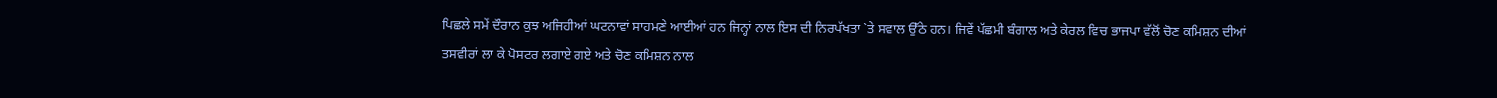ਪਿਛਲੇ ਸਮੇਂ ਦੌਰਾਨ ਕੁਝ ਅਜਿਹੀਆਂ ਘਟਨਾਵਾਂ ਸਾਹਮਣੇ ਆਈਆਂ ਹਨ ਜਿਨ੍ਹਾਂ ਨਾਲ ਇਸ ਦੀ ਨਿਰਪੱਖਤਾ `ਤੇ ਸਵਾਲ ਉੱਠੇ ਹਨ। ਜਿਵੇਂ ਪੱਛਮੀ ਬੰਗਾਲ ਅਤੇ ਕੇਰਲ ਵਿਚ ਭਾਜਪਾ ਵੱਲੋਂ ਚੋਣ ਕਮਿਸ਼ਨ ਦੀਆਂ ਤਸਵੀਰਾਂ ਲਾ ਕੇ ਪੋਸਟਰ ਲਗਾਏ ਗਏ ਅਤੇ ਚੋਣ ਕਮਿਸ਼ਨ ਨਾਲ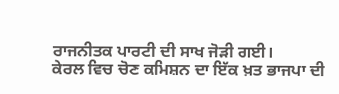ਰਾਜਨੀਤਕ ਪਾਰਟੀ ਦੀ ਸਾਖ ਜੋੜੀ ਗਈ।
ਕੇਰਲ ਵਿਚ ਚੋਣ ਕਮਿਸ਼ਨ ਦਾ ਇੱਕ ਖ਼ਤ ਭਾਜਪਾ ਦੀ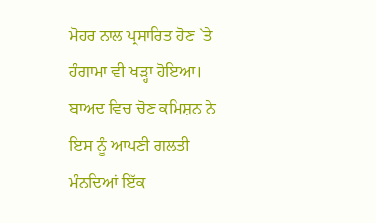ਮੋਹਰ ਨਾਲ ਪ੍ਰਸਾਰਿਤ ਹੋਣ `ਤੇ ਹੰਗਾਮਾ ਵੀ ਖੜ੍ਹਾ ਹੋਇਆ। ਬਾਅਦ ਵਿਚ ਚੋਣ ਕਮਿਸ਼ਨ ਨੇ ਇਸ ਨੂੰ ਆਪਣੀ ਗਲਤੀ ਮੰਨਦਿਆਂ ਇੱਕ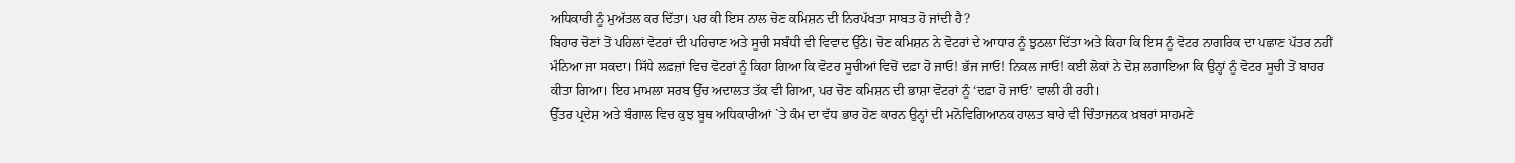ਅਧਿਕਾਰੀ ਨੂੰ ਮੁਅੱਤਲ ਕਰ ਦਿੱਤਾ। ਪਰ ਕੀ ਇਸ ਨਾਲ ਚੋਣ ਕਮਿਸ਼ਨ ਦੀ ਨਿਰਪੱਖਤਾ ਸਾਬਤ ਹੋ ਜਾਂਦੀ ਹੈ?
ਬਿਹਾਰ ਚੋਣਾਂ ਤੋਂ ਪਹਿਲਾਂ ਵੋਟਰਾਂ ਦੀ ਪਹਿਚਾਣ ਅਤੇ ਸੂਚੀ ਸਬੰਧੀ ਵੀ ਵਿਵਾਦ ਉੱਠੇ। ਚੋਣ ਕਮਿਸ਼ਨ ਨੇ ਵੋਟਰਾਂ ਦੇ ਆਧਾਰ ਨੂੰ ਝੁਠਲਾ ਦਿੱਤਾ ਅਤੇ ਕਿਹਾ ਕਿ ਇਸ ਨੂੰ ਵੋਟਰ ਨਾਗਰਿਕ ਦਾ ਪਛਾਣ ਪੱਤਰ ਨਹੀਂ ਮੰਨਿਆ ਜਾ ਸਕਦਾ। ਸਿੱਧੇ ਲਫ਼ਜ਼ਾਂ ਵਿਚ ਵੋਟਰਾਂ ਨੂੰ ਕਿਹਾ ਗਿਆ ਕਿ ਵੋਟਰ ਸੂਚੀਆਂ ਵਿਚੋਂ ਦਫ਼ਾ ਹੋ ਜਾਓ! ਭੱਜ ਜਾਓ! ਨਿਕਲ ਜਾਓ! ਕਈ ਲੋਕਾਂ ਨੇ ਦੋਸ਼ ਲਗਾਇਆ ਕਿ ਉਨ੍ਹਾਂ ਨੂੰ ਵੋਟਰ ਸੂਚੀ ਤੋਂ ਬਾਹਰ ਕੀਤਾ ਗਿਆ। ਇਹ ਮਾਮਲਾ ਸਰਬ ਉੱਚ ਅਦਾਲਤ ਤੱਕ ਵੀ ਗਿਆ, ਪਰ ਚੋਣ ਕਮਿਸ਼ਨ ਦੀ ਭਾਸ਼ਾ ਵੋਟਰਾਂ ਨੂੰ ‘ਦਫ਼ਾ ਹੋ ਜਾਓ’ ਵਾਲੀ ਹੀ ਰਹੀ।
ਉੱਤਰ ਪ੍ਰਦੇਸ਼ ਅਤੇ ਬੰਗਾਲ ਵਿਚ ਕੁਝ ਬੂਥ ਅਧਿਕਾਰੀਆਂ `ਤੇ ਕੰਮ ਦਾ ਵੱਧ ਭਾਰ ਹੋਣ ਕਾਰਨ ਉਨ੍ਹਾਂ ਦੀ ਮਨੋਵਿਗਿਆਨਕ ਹਾਲਤ ਬਾਰੇ ਵੀ ਚਿੰਤਾਜਨਕ ਖ਼ਬਰਾਂ ਸਾਹਮਣੇ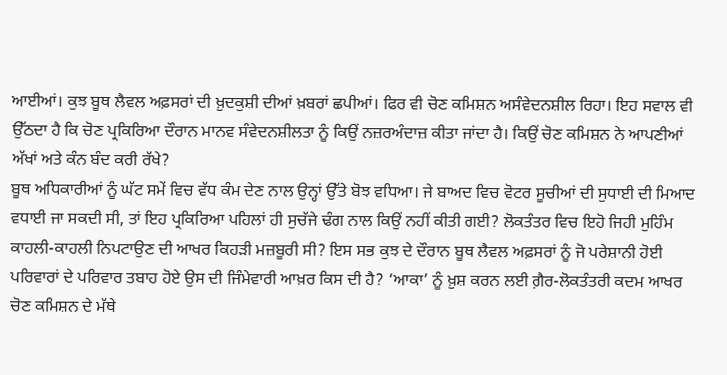ਆਈਆਂ। ਕੁਝ ਬੂਥ ਲੈਵਲ ਅਫ਼ਸਰਾਂ ਦੀ ਖ਼ੁਦਕੁਸ਼ੀ ਦੀਆਂ ਖ਼ਬਰਾਂ ਛਪੀਆਂ। ਫਿਰ ਵੀ ਚੋਣ ਕਮਿਸ਼ਨ ਅਸੰਵੇਦਨਸ਼ੀਲ ਰਿਹਾ। ਇਹ ਸਵਾਲ ਵੀ ਉੱਠਦਾ ਹੈ ਕਿ ਚੋਣ ਪ੍ਰਕਿਰਿਆ ਦੌਰਾਨ ਮਾਨਵ ਸੰਵੇਦਨਸ਼ੀਲਤਾ ਨੂੰ ਕਿਉਂ ਨਜ਼ਰਅੰਦਾਜ਼ ਕੀਤਾ ਜਾਂਦਾ ਹੈ। ਕਿਉਂ ਚੋਣ ਕਮਿਸ਼ਨ ਨੇ ਆਪਣੀਆਂ ਅੱਖਾਂ ਅਤੇ ਕੰਨ ਬੰਦ ਕਰੀ ਰੱਖੇ?
ਬੂਥ ਅਧਿਕਾਰੀਆਂ ਨੂੰ ਘੱਟ ਸਮੇਂ ਵਿਚ ਵੱਧ ਕੰਮ ਦੇਣ ਨਾਲ ਉਨ੍ਹਾਂ ਉੱਤੇ ਬੋਝ ਵਧਿਆ। ਜੇ ਬਾਅਦ ਵਿਚ ਵੋਟਰ ਸੂਚੀਆਂ ਦੀ ਸੁਧਾਈ ਦੀ ਮਿਆਦ ਵਧਾਈ ਜਾ ਸਕਦੀ ਸੀ, ਤਾਂ ਇਹ ਪ੍ਰਕਿਰਿਆ ਪਹਿਲਾਂ ਹੀ ਸੁਚੱਜੇ ਢੰਗ ਨਾਲ ਕਿਉਂ ਨਹੀਂ ਕੀਤੀ ਗਈ? ਲੋਕਤੰਤਰ ਵਿਚ ਇਹੋ ਜਿਹੀ ਮੁਹਿੰਮ ਕਾਹਲੀ-ਕਾਹਲੀ ਨਿਪਟਾਉਣ ਦੀ ਆਖਰ ਕਿਹੜੀ ਮਜ਼ਬੂਰੀ ਸੀ? ਇਸ ਸਭ ਕੁਝ ਦੇ ਦੌਰਾਨ ਬੂਥ ਲੈਵਲ ਅਫ਼ਸਰਾਂ ਨੂੰ ਜੋ ਪਰੇਸ਼ਾਨੀ ਹੋਈ ਪਰਿਵਾਰਾਂ ਦੇ ਪਰਿਵਾਰ ਤਬਾਹ ਹੋਏ ਉਸ ਦੀ ਜਿੰਮੇਵਾਰੀ ਆਖ਼ਰ ਕਿਸ ਦੀ ਹੈ? ‘ਆਕਾ’ ਨੂੰ ਖ਼ੁਸ਼ ਕਰਨ ਲਈ ਗ਼ੈਰ-ਲੋਕਤੰਤਰੀ ਕਦਮ ਆਖਰ ਚੋਣ ਕਮਿਸ਼ਨ ਦੇ ਮੱਥੇ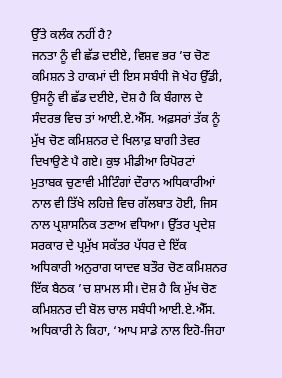ਉੱਤੇ ਕਲੰਕ ਨਹੀਂ ਹੈ?
ਜਨਤਾ ਨੂੰ ਵੀ ਛੱਡ ਦਈਏ, ਵਿਸ਼ਵ ਭਰ ’ਚ ਚੋਣ ਕਮਿਸ਼ਨ ਤੇ ਹਾਕਮਾਂ ਦੀ ਇਸ ਸਬੰਧੀ ਜੋ ਖੇਹ ਉੱਡੀ, ਉਸਨੂੰ ਵੀ ਛੱਡ ਦਈਏ, ਦੋਸ਼ ਹੈ ਕਿ ਬੰਗਾਲ ਦੇ ਸੰਦਰਭ ਵਿਚ ਤਾਂ ਆਈ.ਏ.ਐੱਸ. ਅਫ਼ਸਰਾਂ ਤੱਕ ਨੂੰ ਮੁੱਖ ਚੋਣ ਕਮਿਸ਼ਨਰ ਦੇ ਖਿਲਾਫ਼ ਬਾਗੀ ਤੇਵਰ ਦਿਖਾਉਣੇ ਪੈ ਗਏ। ਕੁਝ ਮੀਡੀਆ ਰਿਪੋਰਟਾਂ ਮੁਤਾਬਕ ਚੁਣਾਵੀ ਮੀਟਿੰਗਾਂ ਦੌਰਾਨ ਅਧਿਕਾਰੀਆਂ ਨਾਲ ਵੀ ਤਿੱਖੇ ਲਹਿਜ਼ੇ ਵਿਚ ਗੱਲਬਾਤ ਹੋਈ, ਜਿਸ ਨਾਲ ਪ੍ਰਸ਼ਾਸਨਿਕ ਤਣਾਅ ਵਧਿਆ। ਉੱਤਰ ਪ੍ਰਦੇਸ਼ ਸਰਕਾਰ ਦੇ ਪ੍ਰਮੁੱਖ ਸਕੱਤਰ ਪੱਧਰ ਦੇ ਇੱਕ ਅਧਿਕਾਰੀ ਅਨੁਰਾਗ ਯਾਦਵ ਬਤੌਰ ਚੋਣ ਕਮਿਸ਼ਨਰ ਇੱਕ ਬੈਠਕ ’ਚ ਸ਼ਾਮਲ ਸੀ। ਦੋਸ਼ ਹੈ ਕਿ ਮੁੱਖ ਚੋਣ ਕਮਿਸ਼ਨਰ ਦੀ ਬੋਲ ਚਾਲ ਸਬੰਧੀ ਆਈ.ਏ.ਐੱਸ. ਅਧਿਕਾਰੀ ਨੇ ਕਿਹਾ, ‘ਆਪ ਸਾਡੇ ਨਾਲ ਇਹੋ-ਜਿਹਾ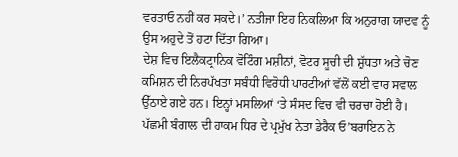ਵਰਤਾਓ ਨਹੀਂ ਕਰ ਸਕਦੇ।’ ਨਤੀਜਾ ਇਹ ਨਿਕਲਿਆ ਕਿ ਅਨੁਰਾਗ ਯਾਦਵ ਨੂੰ ਉਸ ਅਹੁਦੇ ਤੋਂ ਹਟਾ ਦਿੱਤਾ ਗਿਆ।
ਦੇਸ਼ ਵਿਚ ਇਲੈਕਟ੍ਰਾਨਿਕ ਵੋਟਿੰਗ ਮਸ਼ੀਨਾਂ, ਵੋਟਰ ਸੂਚੀ ਦੀ ਸ਼ੁੱਧਤਾ ਅਤੇ ਚੋਣ ਕਮਿਸ਼ਨ ਦੀ ਨਿਰਪੱਖਤਾ ਸਬੰਧੀ ਵਿਰੋਧੀ ਪਾਰਟੀਆਂ ਵੱਲੋਂ ਕਈ ਵਾਰ ਸਵਾਲ ਉੱਠਾਏ ਗਏ ਹਨ। ਇਨ੍ਹਾਂ ਮਸਲਿਆਂ ‘ਤੇ ਸੰਸਦ ਵਿਚ ਵੀ ਚਰਚਾ ਹੋਈ ਹੈ। ਪੱਛਮੀ ਬੰਗਾਲ ਦੀ ਹਾਕਮ ਧਿਰ ਦੇ ਪ੍ਰਮੁੱਖ ਨੇਤਾ ਡੇਰੈਕ ਓ’ਬਰਾਇਨ ਨੇ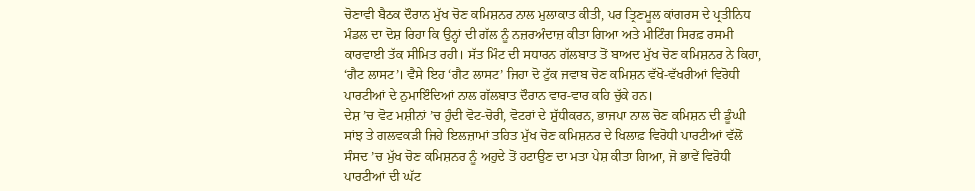ਚੋਣਾਵੀ ਬੈਠਕ ਦੌਰਾਨ ਮੁੱਖ ਚੋਣ ਕਮਿਸ਼ਨਰ ਨਾਲ ਮੁਲਾਕਾਤ ਕੀਤੀ, ਪਰ ਤ੍ਰਿਣਮੂਲ ਕਾਂਗਰਸ ਦੇ ਪ੍ਰਤੀਨਿਧ ਮੰਡਲ ਦਾ ਦੋਸ਼ ਰਿਹਾ ਕਿ ਉਨ੍ਹਾਂ ਦੀ ਗੱਲ ਨੂੰ ਨਜ਼ਰਅੰਦਾਜ਼ ਕੀਤਾ ਗਿਆ ਅਤੇ ਮੀਟਿੰਗ ਸਿਰਫ਼ ਰਸਮੀ ਕਾਰਵਾਈ ਤੱਕ ਸੀਮਿਤ ਰਹੀ। ਸੱਤ ਮਿੰਟ ਦੀ ਸਧਾਰਨ ਗੱਲਬਾਤ ਤੋਂ ਬਾਅਦ ਮੁੱਖ ਚੋਣ ਕਮਿਸ਼ਨਰ ਨੇ ਕਿਹਾ, ‘ਗੈਟ ਲਾਸਟ’। ਵੈਸੇ ਇਹ ‘ਗੈਟ ਲਾਸਟ’ ਜਿਹਾ ਦੋ ਟੁੱਕ ਜਵਾਬ ਚੋਣ ਕਮਿਸ਼ਨ ਵੱਖੋ-ਵੱਖਰੀਆਂ ਵਿਰੋਧੀ ਪਾਰਟੀਆਂ ਦੇ ਨੁਮਾਇੰਦਿਆਂ ਨਾਲ ਗੱਲਬਾਤ ਦੌਰਾਨ ਵਾਰ-ਵਾਰ ਕਹਿ ਚੁੱਕੇ ਹਨ।
ਦੇਸ਼ ’ਚ ਵੋਟ ਮਸ਼ੀਨਾਂ ’ਚ ਹੁੰਦੀ ਵੋਟ-ਚੋਰੀ, ਵੋਟਰਾਂ ਦੇ ਸ਼ੁੱਧੀਕਰਨ, ਭਾਜਪਾ ਨਾਲ ਚੋਣ ਕਮਿਸ਼ਨ ਦੀ ਡੂੰਘੀ ਸਾਂਝ ਤੇ ਗਲਵਕੜੀ ਜਿਹੇ ਇਲਜ਼ਾਮਾਂ ਤਹਿਤ ਮੁੱਖ ਚੋਣ ਕਮਿਸ਼ਨਰ ਦੇ ਖਿਲਾਫ਼ ਵਿਰੋਧੀ ਪਾਰਟੀਆਂ ਵੱਲੋਂ ਸੰਸਦ ’ਚ ਮੁੱਖ ਚੋਣ ਕਮਿਸ਼ਨਰ ਨੂੰ ਅਹੁਦੇ ਤੋਂ ਹਟਾਉਣ ਦਾ ਮਤਾ ਪੇਸ਼ ਕੀਤਾ ਗਿਆ, ਜੋ ਭਾਵੇਂ ਵਿਰੋਧੀ ਪਾਰਟੀਆਂ ਦੀ ਘੱਟ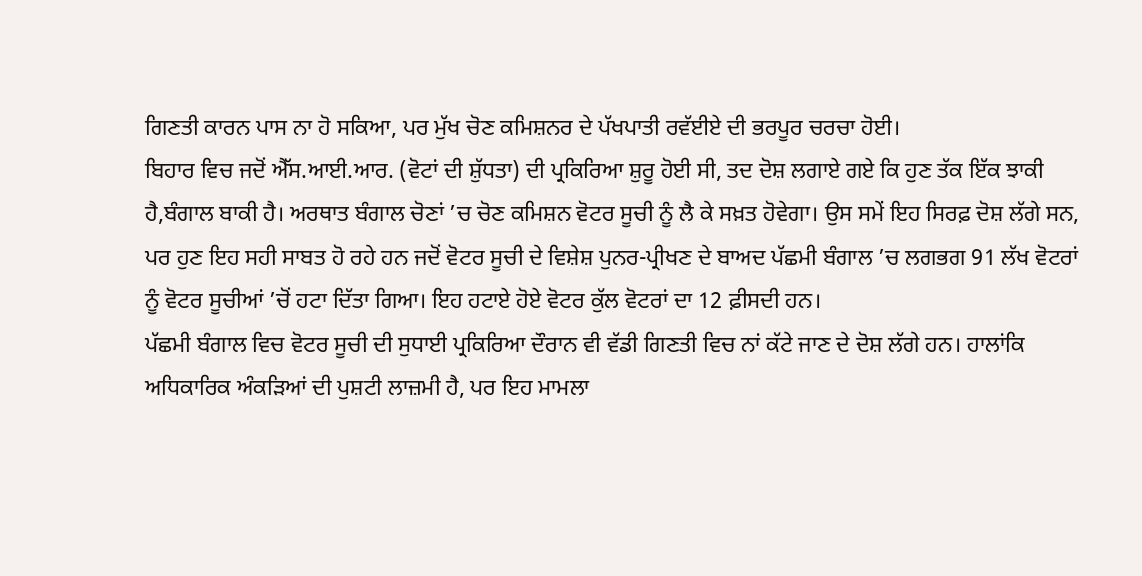ਗਿਣਤੀ ਕਾਰਨ ਪਾਸ ਨਾ ਹੋ ਸਕਿਆ, ਪਰ ਮੁੱਖ ਚੋਣ ਕਮਿਸ਼ਨਰ ਦੇ ਪੱਖਪਾਤੀ ਰਵੱਈਏ ਦੀ ਭਰਪੂਰ ਚਰਚਾ ਹੋਈ।
ਬਿਹਾਰ ਵਿਚ ਜਦੋਂ ਐੱਸ.ਆਈ.ਆਰ. (ਵੋਟਾਂ ਦੀ ਸ਼ੁੱਧਤਾ) ਦੀ ਪ੍ਰਕਿਰਿਆ ਸ਼ੁਰੂ ਹੋਈ ਸੀ, ਤਦ ਦੋਸ਼ ਲਗਾਏ ਗਏ ਕਿ ਹੁਣ ਤੱਕ ਇੱਕ ਝਾਕੀ ਹੈ,ਬੰਗਾਲ ਬਾਕੀ ਹੈ। ਅਰਥਾਤ ਬੰਗਾਲ ਚੋਣਾਂ ’ਚ ਚੋਣ ਕਮਿਸ਼ਨ ਵੋਟਰ ਸੂਚੀ ਨੂੰ ਲੈ ਕੇ ਸਖ਼ਤ ਹੋਵੇਗਾ। ਉਸ ਸਮੇਂ ਇਹ ਸਿਰਫ਼ ਦੋਸ਼ ਲੱਗੇ ਸਨ, ਪਰ ਹੁਣ ਇਹ ਸਹੀ ਸਾਬਤ ਹੋ ਰਹੇ ਹਨ ਜਦੋਂ ਵੋਟਰ ਸੂਚੀ ਦੇ ਵਿਸ਼ੇਸ਼ ਪੁਨਰ-ਪ੍ਰੀਖਣ ਦੇ ਬਾਅਦ ਪੱਛਮੀ ਬੰਗਾਲ ’ਚ ਲਗਭਗ 91 ਲੱਖ ਵੋਟਰਾਂ ਨੂੰ ਵੋਟਰ ਸੂਚੀਆਂ ’ਚੋਂ ਹਟਾ ਦਿੱਤਾ ਗਿਆ। ਇਹ ਹਟਾਏ ਹੋਏ ਵੋਟਰ ਕੁੱਲ ਵੋਟਰਾਂ ਦਾ 12 ਫ਼ੀਸਦੀ ਹਨ।
ਪੱਛਮੀ ਬੰਗਾਲ ਵਿਚ ਵੋਟਰ ਸੂਚੀ ਦੀ ਸੁਧਾਈ ਪ੍ਰਕਿਰਿਆ ਦੌਰਾਨ ਵੀ ਵੱਡੀ ਗਿਣਤੀ ਵਿਚ ਨਾਂ ਕੱਟੇ ਜਾਣ ਦੇ ਦੋਸ਼ ਲੱਗੇ ਹਨ। ਹਾਲਾਂਕਿ ਅਧਿਕਾਰਿਕ ਅੰਕੜਿਆਂ ਦੀ ਪੁਸ਼ਟੀ ਲਾਜ਼ਮੀ ਹੈ, ਪਰ ਇਹ ਮਾਮਲਾ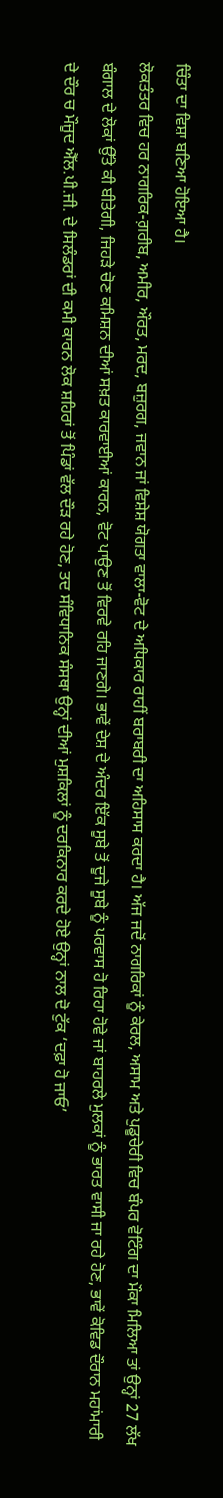ਚਿੰਤਾ ਦਾ ਵਿਸ਼ਾ ਬਣਿਆ ਹੋਇਆ ਹੈ।
ਲੋਕਤੰਤਰ ਵਿਚ ਹਰ ਨਾਗਰਿਕ-ਗ਼ਰੀਬ, ਅਮੀਰ, ਔਰਤ, ਮਰਦ, ਬਜ਼ੁਰਗ, ਜਵਾਨ ਜਾਂ ਵਿਸ਼ੇਸ਼ ਯੋਗਤਾ ਵਾਲਾ-ਵੋਟ ਦੇ ਅਧਿਕਾਰ ਰਾਹੀਂ ਬਰਾਬਰੀ ਦਾ ਅਹਿਸਾਸ ਕਰਦਾ ਹੈ। ਅੱਜ ਜਦੋਂ ਨਾਗਰਿਕਾਂ ਨੂੰ ਕੇਰਲ, ਅਸਾਮ ਅਤੇ ਪੁਡੂਚੇਰੀ ਵਿਚ ਬੰਪਰ ਵੋਟਿੰਗ ਦਾ ਮੌਕਾ ਮਿਲਿਆ ਤਾਂ ਉਨ੍ਹਾਂ 27 ਲੱਖ ਬੰਗਾਲ ਦੇ ਲੋਕਾਂ ਉੱਤੇ ਕੀ ਬੀਤੇਗੀ, ਜਿਹੜੇ ਚੋਣ ਕਮਿਸ਼ਨ ਦੀਆਂ ਸਖ਼ਤ ਕਾਰਵਾਈਆਂ ਕਾਰਨ, ਵੋਟ ਪਾਉਣ ਤੋਂ ਵਿਰਵੇ ਰਹਿ ਜਾਣਗੇ। ਭਾਵੇਂ ਦੇਸ਼ ਦੇ ਅੰਦਰ ਇੱਕ ਸੂਬੇ ਤੋਂ ਦੂਜੇ ਸੂਬੇ ਨੂੰ ਪਰਵਾਸ ਹੋ ਰਿਹਾ ਹੋਵੇ ਜਾਂ ਬਾਹਰਲੇ ਮੁਲਕਾਂ ਨੂੰ ਭਾਰਤ ਵਾਸੀ ਜਾ ਰਹੇ ਹੋਣ, ਭਾਵੇਂ ਕੋਵਿਡ ਦੌਰਾਨ ਮਹਾਂਮਾਰੀ ਦੇ ਦੌਰ ਚ ਮੌਜੂਦ ਐੱਲ.ਪੀ.ਜੀ. ਦੇ ਸਿਲੰਡਰਾਂ ਦੀ ਕਮੀ ਕਾਰਨ ਲੋਕ ਸ਼ਹਿਰਾਂ ਤੋਂ ਪਿੰਡਾਂ ਵੱਲ ਦੌੜ ਰਹੇ ਹੋਣ, ਤਦ ਸੰਵਿਧਾਨਿਕ ਸੰਸਥਾ ਉਨ੍ਹਾਂ ਦੀਆਂ ਮੁਸ਼ਕਿਲਾਂ ਨੂੰ ਦਰਕਿਨਾਰ ਕਰਦੇ ਹੋਏ ਉਨ੍ਹਾਂ ਨਾਲ ਦੋ ਟੁੱਕ ‘ਦਫ਼ਾ ਹੋ ਜਾਓ’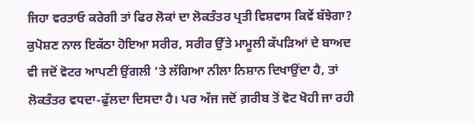ਜਿਹਾ ਵਰਤਾਓ ਕਰੇਗੀ ਤਾਂ ਫਿਰ ਲੋਕਾਂ ਦਾ ਲੋਕਤੰਤਰ ਪ੍ਰਤੀ ਵਿਸ਼ਵਾਸ ਕਿਵੇਂ ਬੱਝੇਗਾ? ਕੁਪੋਸ਼ਣ ਨਾਲ ਇਕੱਠਾ ਹੋਇਆ ਸਰੀਰ, ਸਰੀਰ ਉੱਤੇ ਮਾਮੂਲੀ ਕੱਪੜਿਆਂ ਦੇ ਬਾਅਦ ਵੀ ਜਦੋਂ ਵੋਟਰ ਆਪਣੀ ਉਂਗਲੀ ‘ਤੇ ਲੱਗਿਆ ਨੀਲਾ ਨਿਸ਼ਾਨ ਦਿਖਾਉਂਦਾ ਹੈ, ਤਾਂ ਲੋਕਤੰਤਰ ਵਧਦਾ-ਫੁੱਲਦਾ ਦਿਸਦਾ ਹੈ। ਪਰ ਅੱਜ ਜਦੋਂ ਗ਼ਰੀਬ ਤੋਂ ਵੋਟ ਖੋਹੀ ਜਾ ਰਹੀ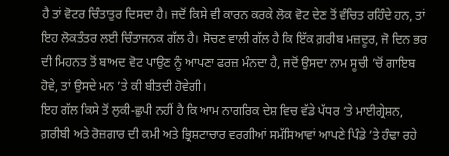ਹੈ ਤਾਂ ਵੋਟਰ ਚਿੰਤਾਤੁਰ ਦਿਸਦਾ ਹੈ। ਜਦੋਂ ਕਿਸੇ ਵੀ ਕਾਰਨ ਕਰਕੇ ਲੋਕ ਵੋਟ ਦੇਣ ਤੋਂ ਵੰਚਿਤ ਰਹਿੰਦੇ ਹਨ, ਤਾਂ ਇਹ ਲੋਕਤੰਤਰ ਲਈ ਚਿੰਤਾਜਨਕ ਗੱਲ ਹੈ। ਸੋਚਣ ਵਾਲੀ ਗੱਲ ਹੈ ਕਿ ਇੱਕ ਗ਼ਰੀਬ ਮਜ਼ਦੂਰ, ਜੋ ਦਿਨ ਭਰ ਦੀ ਮਿਹਨਤ ਤੋਂ ਬਾਅਦ ਵੋਟ ਪਾਉਣ ਨੂੰ ਆਪਣਾ ਫਰਜ਼ ਮੰਨਦਾ ਹੈ, ਜਦੋਂ ਉਸਦਾ ਨਾਮ ਸੂਚੀ ’ਚੋਂ ਗਾਇਬ ਹੋਵੇ, ਤਾਂ ਉਸਦੇ ਮਨ ’ਤੇ ਕੀ ਬੀਤਦੀ ਹੋਵੇਗੀ।
ਇਹ ਗੱਲ ਕਿਸੇ ਤੋਂ ਲੁਕੀ-ਛੁਪੀ ਨਹੀਂ ਹੈ ਕਿ ਆਮ ਨਾਗਰਿਕ ਦੇਸ਼ ਵਿਚ ਵੱਡੇ ਪੱਧਰ ‘ਤੇ ਮਾਈਗ੍ਰੇਸ਼ਨ, ਗ਼ਰੀਬੀ ਅਤੇ ਰੋਜ਼ਗਾਰ ਦੀ ਕਮੀ ਅਤੇ ਭ੍ਰਿਸ਼ਟਾਚਾਰ ਵਰਗੀਆਂ ਸਮੱਸਿਆਵਾਂ ਆਪਣੇ ਪਿੰਡੇ ’ਤੇ ਹੰਢਾ ਰਹੇ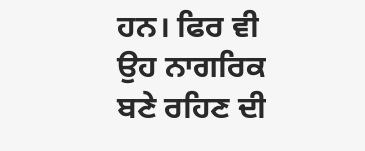ਹਨ। ਫਿਰ ਵੀ ਉਹ ਨਾਗਰਿਕ ਬਣੇ ਰਹਿਣ ਦੀ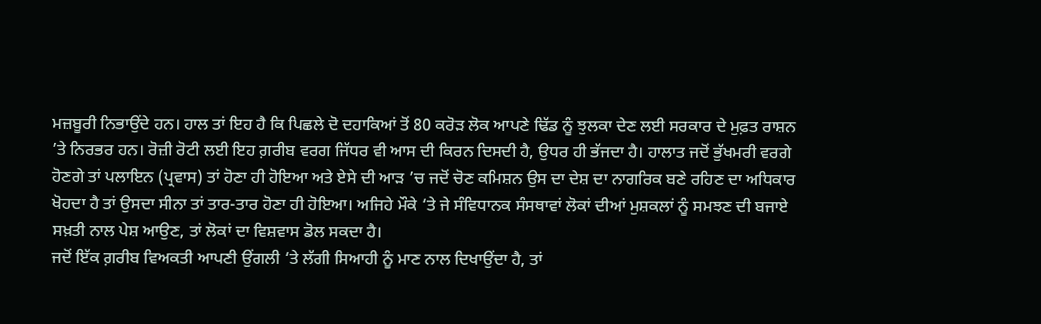ਮਜ਼ਬੂਰੀ ਨਿਭਾਉਂਦੇ ਹਨ। ਹਾਲ ਤਾਂ ਇਹ ਹੈ ਕਿ ਪਿਛਲੇ ਦੋ ਦਹਾਕਿਆਂ ਤੋਂ 80 ਕਰੋੜ ਲੋਕ ਆਪਣੇ ਢਿੱਡ ਨੂੰ ਝੁਲਕਾ ਦੇਣ ਲਈ ਸਰਕਾਰ ਦੇ ਮੁਫ਼ਤ ਰਾਸ਼ਨ ’ਤੇ ਨਿਰਭਰ ਹਨ। ਰੋਜ਼ੀ ਰੋਟੀ ਲਈ ਇਹ ਗ਼ਰੀਬ ਵਰਗ ਜਿੱਧਰ ਵੀ ਆਸ ਦੀ ਕਿਰਨ ਦਿਸਦੀ ਹੈ, ਉਧਰ ਹੀ ਭੱਜਦਾ ਹੈ। ਹਾਲਾਤ ਜਦੋਂ ਭੁੱਖਮਰੀ ਵਰਗੇ ਹੋਣਗੇ ਤਾਂ ਪਲਾਇਨ (ਪ੍ਰਵਾਸ) ਤਾਂ ਹੋਣਾ ਹੀ ਹੋਇਆ ਅਤੇ ਏਸੇ ਦੀ ਆੜ ’ਚ ਜਦੋਂ ਚੋਣ ਕਮਿਸ਼ਨ ਉਸ ਦਾ ਦੇਸ਼ ਦਾ ਨਾਗਰਿਕ ਬਣੇ ਰਹਿਣ ਦਾ ਅਧਿਕਾਰ ਖੋਹਦਾ ਹੈ ਤਾਂ ਉਸਦਾ ਸੀਨਾ ਤਾਂ ਤਾਰ-ਤਾਰ ਹੋਣਾ ਹੀ ਹੋਇਆ। ਅਜਿਹੇ ਮੌਕੇ ‘ਤੇ ਜੇ ਸੰਵਿਧਾਨਕ ਸੰਸਥਾਵਾਂ ਲੋਕਾਂ ਦੀਆਂ ਮੁਸ਼ਕਲਾਂ ਨੂੰ ਸਮਝਣ ਦੀ ਬਜਾਏ ਸਖ਼ਤੀ ਨਾਲ ਪੇਸ਼ ਆਉਣ, ਤਾਂ ਲੋਕਾਂ ਦਾ ਵਿਸ਼ਵਾਸ ਡੋਲ ਸਕਦਾ ਹੈ।
ਜਦੋਂ ਇੱਕ ਗ਼ਰੀਬ ਵਿਅਕਤੀ ਆਪਣੀ ਉਂਗਲੀ ‘ਤੇ ਲੱਗੀ ਸਿਆਹੀ ਨੂੰ ਮਾਣ ਨਾਲ ਦਿਖਾਉਂਦਾ ਹੈ, ਤਾਂ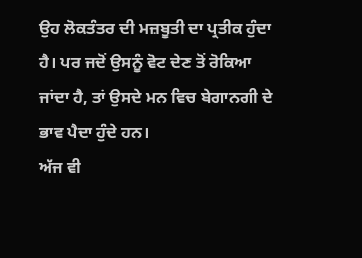ਉਹ ਲੋਕਤੰਤਰ ਦੀ ਮਜ਼ਬੂਤੀ ਦਾ ਪ੍ਰਤੀਕ ਹੁੰਦਾ ਹੈ। ਪਰ ਜਦੋਂ ਉਸਨੂੰ ਵੋਟ ਦੇਣ ਤੋਂ ਰੋਕਿਆ ਜਾਂਦਾ ਹੈ, ਤਾਂ ਉਸਦੇ ਮਨ ਵਿਚ ਬੇਗਾਨਗੀ ਦੇ ਭਾਵ ਪੈਦਾ ਹੁੰਦੇ ਹਨ।
ਅੱਜ ਵੀ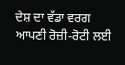ਦੇਸ਼ ਦਾ ਵੱਡਾ ਵਰਗ ਆਪਣੀ ਰੋਜ਼ੀ-ਰੋਟੀ ਲਈ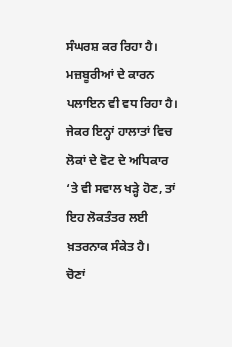ਸੰਘਰਸ਼ ਕਰ ਰਿਹਾ ਹੈ। ਮਜ਼ਬੂਰੀਆਂ ਦੇ ਕਾਰਨ ਪਲਾਇਨ ਵੀ ਵਧ ਰਿਹਾ ਹੈ। ਜੇਕਰ ਇਨ੍ਹਾਂ ਹਾਲਾਤਾਂ ਵਿਚ ਲੋਕਾਂ ਦੇ ਵੋਟ ਦੇ ਅਧਿਕਾਰ ‘ਤੇ ਵੀ ਸਵਾਲ ਖੜ੍ਹੇ ਹੋਣ, ਤਾਂ ਇਹ ਲੋਕਤੰਤਰ ਲਈ ਖ਼ਤਰਨਾਕ ਸੰਕੇਤ ਹੈ।
ਚੋਣਾਂ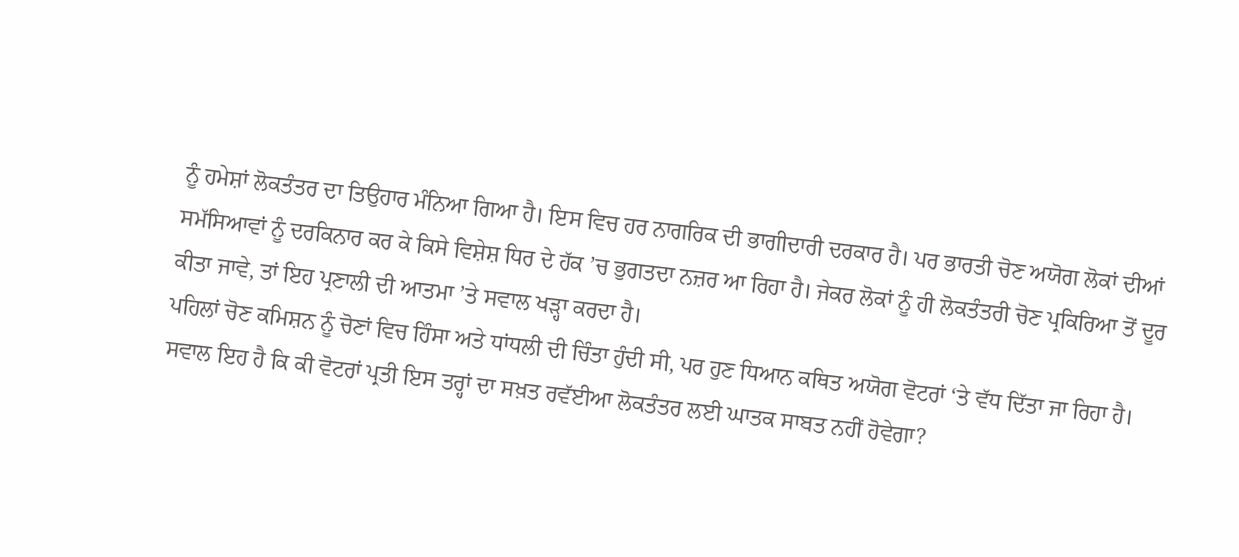ਨੂੰ ਹਮੇਸ਼ਾਂ ਲੋਕਤੰਤਰ ਦਾ ਤਿਉਹਾਰ ਮੰਨਿਆ ਗਿਆ ਹੈ। ਇਸ ਵਿਚ ਹਰ ਨਾਗਰਿਕ ਦੀ ਭਾਗੀਦਾਰੀ ਦਰਕਾਰ ਹੈ। ਪਰ ਭਾਰਤੀ ਚੋਣ ਅਯੋਗ ਲੋਕਾਂ ਦੀਆਂ ਸਮੱਸਿਆਵਾਂ ਨੂੰ ਦਰਕਿਨਾਰ ਕਰ ਕੇ ਕਿਸੇ ਵਿਸ਼ੇਸ਼ ਧਿਰ ਦੇ ਹੱਕ ’ਚ ਭੁਗਤਦਾ ਨਜ਼ਰ ਆ ਰਿਹਾ ਹੈ। ਜੇਕਰ ਲੋਕਾਂ ਨੂੰ ਹੀ ਲੋਕਤੰਤਰੀ ਚੋਣ ਪ੍ਰਕਿਰਿਆ ਤੋਂ ਦੂਰ ਕੀਤਾ ਜਾਵੇ, ਤਾਂ ਇਹ ਪ੍ਰਣਾਲੀ ਦੀ ਆਤਮਾ ’ਤੇ ਸਵਾਲ ਖੜ੍ਹਾ ਕਰਦਾ ਹੈ।
ਪਹਿਲਾਂ ਚੋਣ ਕਮਿਸ਼ਨ ਨੂੰ ਚੋਣਾਂ ਵਿਚ ਹਿੰਸਾ ਅਤੇ ਧਾਂਧਲੀ ਦੀ ਚਿੰਤਾ ਹੁੰਦੀ ਸੀ, ਪਰ ਹੁਣ ਧਿਆਨ ਕਥਿਤ ਅਯੋਗ ਵੋਟਰਾਂ ‘ਤੇ ਵੱਧ ਦਿੱਤਾ ਜਾ ਰਿਹਾ ਹੈ।
ਸਵਾਲ ਇਹ ਹੈ ਕਿ ਕੀ ਵੋਟਰਾਂ ਪ੍ਰਤੀ ਇਸ ਤਰ੍ਹਾਂ ਦਾ ਸਖ਼ਤ ਰਵੱਈਆ ਲੋਕਤੰਤਰ ਲਈ ਘਾਤਕ ਸਾਬਤ ਨਹੀਂ ਹੋਵੇਗਾ?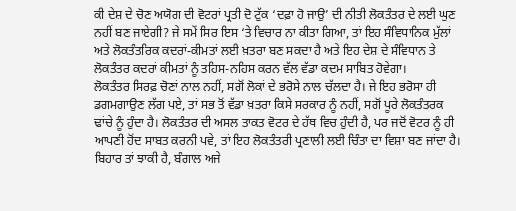ਕੀ ਦੇਸ਼ ਦੇ ਚੋਣ ਅਯੋਗ ਦੀ ਵੋਟਰਾਂ ਪ੍ਰਤੀ ਦੋ ਟੁੱਕ ‘ਦਫ਼ਾ ਹੋ ਜਾਉ’ ਦੀ ਨੀਤੀ ਲੋਕਤੰਤਰ ਦੇ ਲਈ ਘੁਣ ਨਹੀਂ ਬਣ ਜਾਏਗੀ? ਜੇ ਸਮੇਂ ਸਿਰ ਇਸ ‘ਤੇ ਵਿਚਾਰ ਨਾ ਕੀਤਾ ਗਿਆ, ਤਾਂ ਇਹ ਸੰਵਿਧਾਨਿਕ ਮੁੱਲਾਂ ਅਤੇ ਲੋਕਤੰਤਰਿਕ ਕਦਰਾਂ-ਕੀਮਤਾਂ ਲਈ ਖ਼ਤਰਾ ਬਣ ਸਕਦਾ ਹੈ ਅਤੇ ਇਹ ਦੇਸ਼ ਦੇ ਸੰਵਿਧਾਨ ਤੇ ਲੋਕਤੰਤਰ ਕਦਰਾਂ ਕੀਮਤਾਂ ਨੂੰ ਤਹਿਸ-ਨਹਿਸ ਕਰਨ ਵੱਲ ਵੱਡਾ ਕਦਮ ਸਾਬਿਤ ਹੋਵੇਗਾ।
ਲੋਕਤੰਤਰ ਸਿਰਫ਼ ਚੋਣਾਂ ਨਾਲ ਨਹੀਂ, ਸਗੋਂ ਲੋਕਾਂ ਦੇ ਭਰੋਸੇ ਨਾਲ ਚੱਲਦਾ ਹੈ। ਜੇ ਇਹ ਭਰੋਸਾ ਹੀ ਡਗਮਗਾਉਣ ਲੱਗ ਪਏ, ਤਾਂ ਸਭ ਤੋਂ ਵੱਡਾ ਖ਼ਤਰਾ ਕਿਸੇ ਸਰਕਾਰ ਨੂੰ ਨਹੀਂ, ਸਗੋਂ ਪੂਰੇ ਲੋਕਤੰਤਰਕ ਢਾਂਚੇ ਨੂੰ ਹੁੰਦਾ ਹੈ। ਲੋਕਤੰਤਰ ਦੀ ਅਸਲ ਤਾਕਤ ਵੋਟਰ ਦੇ ਹੱਥ ਵਿਚ ਹੁੰਦੀ ਹੈ, ਪਰ ਜਦੋਂ ਵੋਟਰ ਨੂੰ ਹੀ ਆਪਣੀ ਹੋਂਦ ਸਾਬਤ ਕਰਨੀ ਪਵੇ, ਤਾਂ ਇਹ ਲੋਕਤੰਤਰੀ ਪ੍ਰਣਾਲੀ ਲਈ ਚਿੰਤਾ ਦਾ ਵਿਸ਼ਾ ਬਣ ਜਾਂਦਾ ਹੈ।
ਬਿਹਾਰ ਤਾਂ ਝਾਕੀ ਹੈ, ਬੰਗਾਲ ਅਜੇ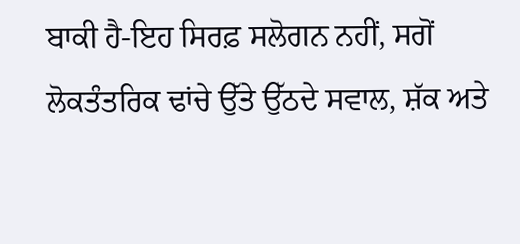ਬਾਕੀ ਹੈ-ਇਹ ਸਿਰਫ਼ ਸਲੋਗਨ ਨਹੀਂ, ਸਗੋਂ ਲੋਕਤੰਤਰਿਕ ਢਾਂਚੇ ਉੱਤੇ ਉੱਠਦੇ ਸਵਾਲ, ਸ਼ੱਕ ਅਤੇ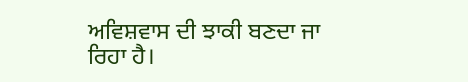ਅਵਿਸ਼ਵਾਸ ਦੀ ਝਾਕੀ ਬਣਦਾ ਜਾ ਰਿਹਾ ਹੈ।